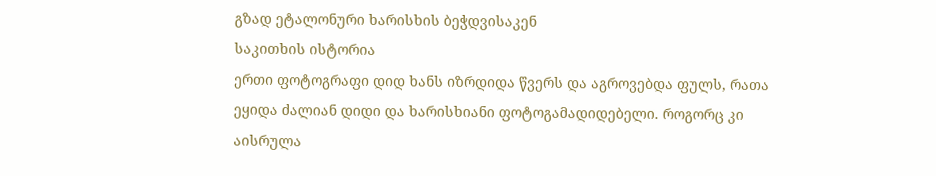გზად ეტალონური ხარისხის ბეჭდვისაკენ
საკითხის ისტორია
ერთი ფოტოგრაფი დიდ ხანს იზრდიდა წვერს და აგროვებდა ფულს, რათა ეყიდა ძალიან დიდი და ხარისხიანი ფოტოგამადიდებელი. როგორც კი აისრულა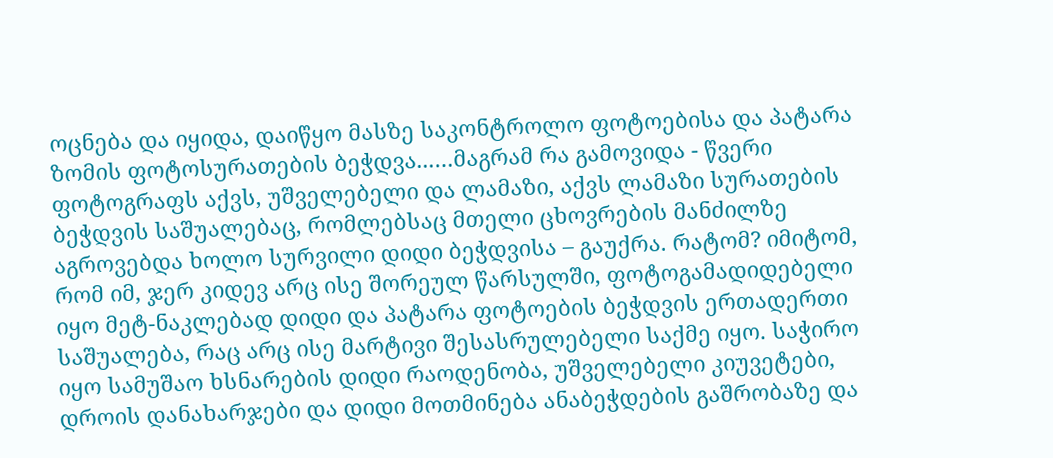ოცნება და იყიდა, დაიწყო მასზე საკონტროლო ფოტოებისა და პატარა ზომის ფოტოსურათების ბეჭდვა...…მაგრამ რა გამოვიდა - წვერი ფოტოგრაფს აქვს, უშველებელი და ლამაზი, აქვს ლამაზი სურათების ბეჭდვის საშუალებაც, რომლებსაც მთელი ცხოვრების მანძილზე აგროვებდა ხოლო სურვილი დიდი ბეჭდვისა – გაუქრა. რატომ? იმიტომ, რომ იმ, ჯერ კიდევ არც ისე შორეულ წარსულში, ფოტოგამადიდებელი იყო მეტ-ნაკლებად დიდი და პატარა ფოტოების ბეჭდვის ერთადერთი საშუალება, რაც არც ისე მარტივი შესასრულებელი საქმე იყო. საჭირო იყო სამუშაო ხსნარების დიდი რაოდენობა, უშველებელი კიუვეტები, დროის დანახარჯები და დიდი მოთმინება ანაბეჭდების გაშრობაზე და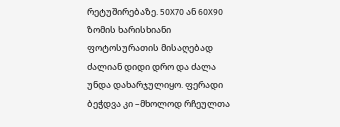რეტუშირებაზე. 50X70 ან 60X90 ზომის ხარისხიანი ფოტოსურათის მისაღებად ძალიან დიდი დრო და ძალა უნდა დახარჯულიყო. ფერადი ბეჭდვა კი –მხოლოდ რჩეულთა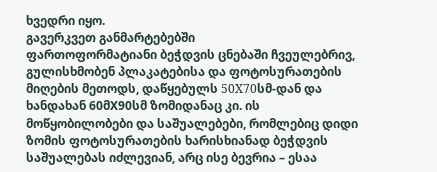ხვედრი იყო.
გავერკვეთ განმარტებებში
ფართოფორმატიანი ბეჭდვის ცნებაში ჩვეულებრივ, გულისხმობენ პლაკატებისა და ფოტოსურათების მიღების მეთოდს, დაწყებულს 50X70სმ-დან და ხანდახან 60მX90სმ ზომიდანაც კი. ის მოწყობილობები და საშუალებები, რომლებიც დიდი ზომის ფოტოსურათების ხარისხიანად ბეჭდვის საშუალებას იძლევიან, არც ისე ბევრია – ესაა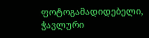ფოტოგამადიდებელი, ჭავლური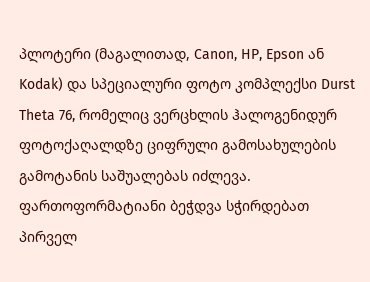პლოტერი (მაგალითად, Canon, HP, Epson ან Kodak) და სპეციალური ფოტო კომპლექსი Durst Theta 76, რომელიც ვერცხლის ჰალოგენიდურ ფოტოქაღალდზე ციფრული გამოსახულების გამოტანის საშუალებას იძლევა. ფართოფორმატიანი ბეჭდვა სჭირდებათ პირველ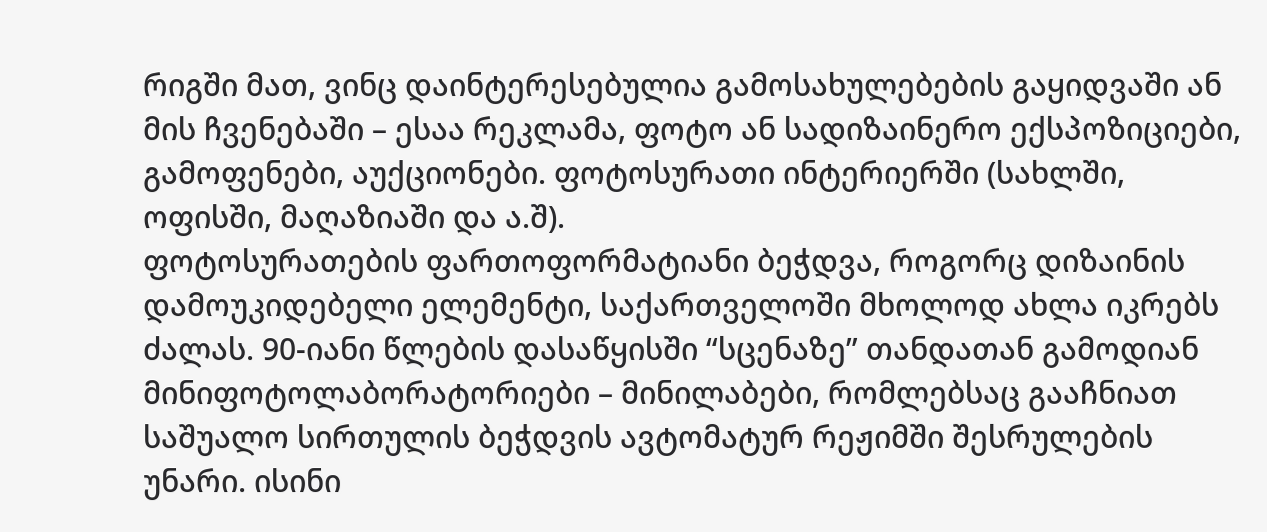რიგში მათ, ვინც დაინტერესებულია გამოსახულებების გაყიდვაში ან მის ჩვენებაში – ესაა რეკლამა, ფოტო ან სადიზაინერო ექსპოზიციები, გამოფენები, აუქციონები. ფოტოსურათი ინტერიერში (სახლში, ოფისში, მაღაზიაში და ა.შ).
ფოტოსურათების ფართოფორმატიანი ბეჭდვა, როგორც დიზაინის დამოუკიდებელი ელემენტი, საქართველოში მხოლოდ ახლა იკრებს ძალას. 90-იანი წლების დასაწყისში “სცენაზე” თანდათან გამოდიან მინიფოტოლაბორატორიები – მინილაბები, რომლებსაც გააჩნიათ საშუალო სირთულის ბეჭდვის ავტომატურ რეჟიმში შესრულების უნარი. ისინი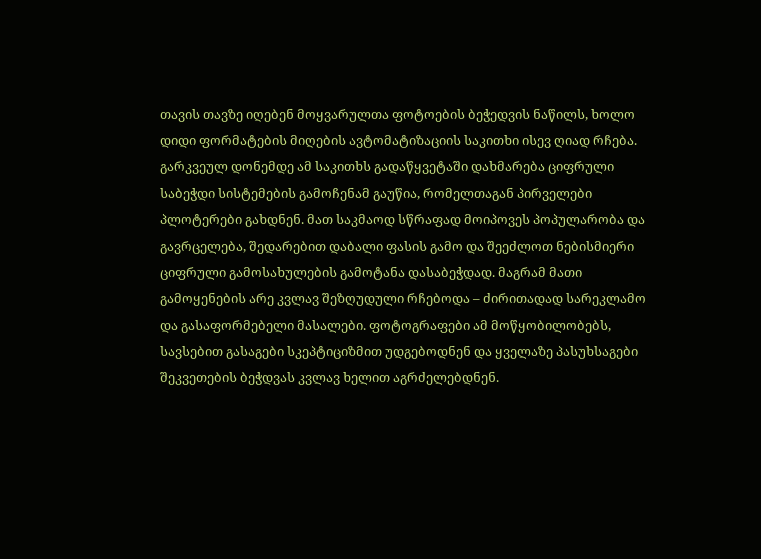თავის თავზე იღებენ მოყვარულთა ფოტოების ბეჭედვის ნაწილს, ხოლო დიდი ფორმატების მიღების ავტომატიზაციის საკითხი ისევ ღიად რჩება. გარკვეულ დონემდე ამ საკითხს გადაწყვეტაში დახმარება ციფრული საბეჭდი სისტემების გამოჩენამ გაუწია, რომელთაგან პირველები პლოტერები გახდნენ. მათ საკმაოდ სწრაფად მოიპოვეს პოპულარობა და გავრცელება, შედარებით დაბალი ფასის გამო და შეეძლოთ ნებისმიერი ციფრული გამოსახულების გამოტანა დასაბეჭდად. მაგრამ მათი გამოყენების არე კვლავ შეზღუდული რჩებოდა – ძირითადად სარეკლამო და გასაფორმებელი მასალები. ფოტოგრაფები ამ მოწყობილობებს, სავსებით გასაგები სკეპტიციზმით უდგებოდნენ და ყველაზე პასუხსაგები შეკვეთების ბეჭდვას კვლავ ხელით აგრძელებდნენ.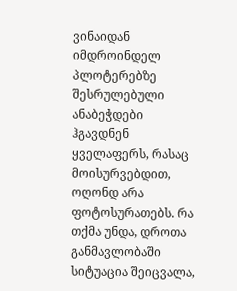ვინაიდან იმდროინდელ პლოტერებზე შესრულებული ანაბეჭდები ჰგავდნენ ყველაფერს, რასაც მოისურვებდით, ოღონდ არა ფოტოსურათებს. რა თქმა უნდა, დროთა განმავლობაში სიტუაცია შეიცვალა,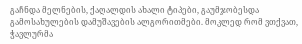გაჩნდა მელნების, ქაღალდის ახალი ტიპები, გაუმჯობესდა გამოსახულების დამუშავების ალგორითმები. მოკლედ რომ ვთქვათ, ჭავლურმა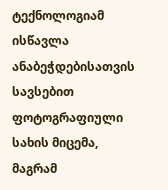ტექნოლოგიამ ისწავლა ანაბეჭდებისათვის სავსებით ფოტოგრაფიული სახის მიცემა, მაგრამ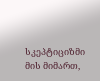სკეპტიციზმი მის მიმართ,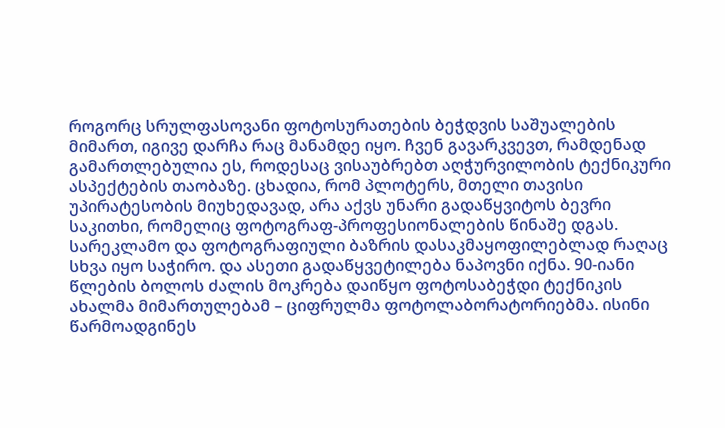როგორც სრულფასოვანი ფოტოსურათების ბეჭდვის საშუალების მიმართ, იგივე დარჩა რაც მანამდე იყო. ჩვენ გავარკვევთ, რამდენად გამართლებულია ეს, როდესაც ვისაუბრებთ აღჭურვილობის ტექნიკური ასპექტების თაობაზე. ცხადია, რომ პლოტერს, მთელი თავისი უპირატესობის მიუხედავად, არა აქვს უნარი გადაწყვიტოს ბევრი საკითხი, რომელიც ფოტოგრაფ-პროფესიონალების წინაშე დგას. სარეკლამო და ფოტოგრაფიული ბაზრის დასაკმაყოფილებლად რაღაც სხვა იყო საჭირო. და ასეთი გადაწყვეტილება ნაპოვნი იქნა. 90-იანი წლების ბოლოს ძალის მოკრება დაიწყო ფოტოსაბეჭდი ტექნიკის ახალმა მიმართულებამ – ციფრულმა ფოტოლაბორატორიებმა. ისინი წარმოადგინეს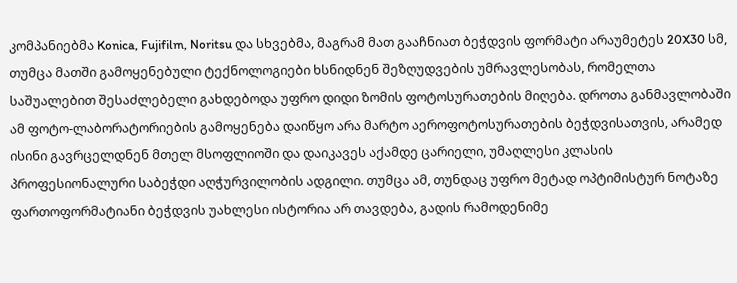კომპანიებმა Konica, Fujifilm, Noritsu და სხვებმა, მაგრამ მათ გააჩნიათ ბეჭდვის ფორმატი არაუმეტეს 20X30 სმ, თუმცა მათში გამოყენებული ტექნოლოგიები ხსნიდნენ შეზღუდვების უმრავლესობას, რომელთა საშუალებით შესაძლებელი გახდებოდა უფრო დიდი ზომის ფოტოსურათების მიღება. დროთა განმავლობაში ამ ფოტო-ლაბორატორიების გამოყენება დაიწყო არა მარტო აეროფოტოსურათების ბეჭდვისათვის, არამედ ისინი გავრცელდნენ მთელ მსოფლიოში და დაიკავეს აქამდე ცარიელი, უმაღლესი კლასის პროფესიონალური საბეჭდი აღჭურვილობის ადგილი. თუმცა ამ, თუნდაც უფრო მეტად ოპტიმისტურ ნოტაზე ფართოფორმატიანი ბეჭდვის უახლესი ისტორია არ თავდება, გადის რამოდენიმე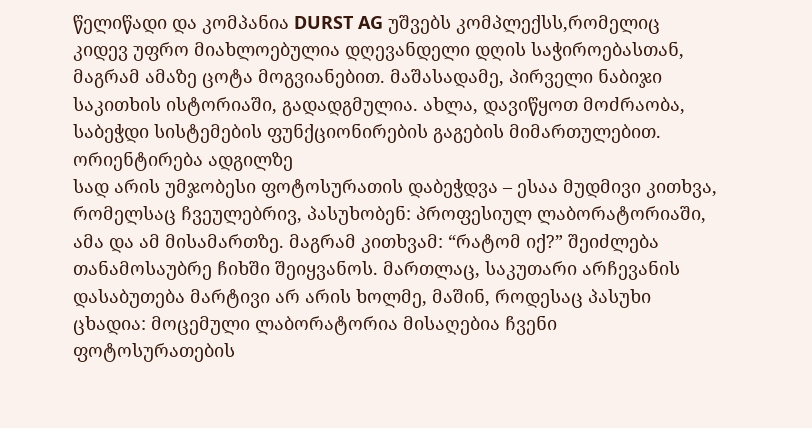წელიწადი და კომპანია DURST AG უშვებს კომპლექსს,რომელიც კიდევ უფრო მიახლოებულია დღევანდელი დღის საჭიროებასთან, მაგრამ ამაზე ცოტა მოგვიანებით. მაშასადამე, პირველი ნაბიჯი საკითხის ისტორიაში, გადადგმულია. ახლა, დავიწყოთ მოძრაობა, საბეჭდი სისტემების ფუნქციონირების გაგების მიმართულებით.
ორიენტირება ადგილზე
სად არის უმჯობესი ფოტოსურათის დაბეჭდვა – ესაა მუდმივი კითხვა, რომელსაც ჩვეულებრივ, პასუხობენ: პროფესიულ ლაბორატორიაში, ამა და ამ მისამართზე. მაგრამ კითხვამ: “რატომ იქ?” შეიძლება თანამოსაუბრე ჩიხში შეიყვანოს. მართლაც, საკუთარი არჩევანის დასაბუთება მარტივი არ არის ხოლმე, მაშინ, როდესაც პასუხი ცხადია: მოცემული ლაბორატორია მისაღებია ჩვენი ფოტოსურათების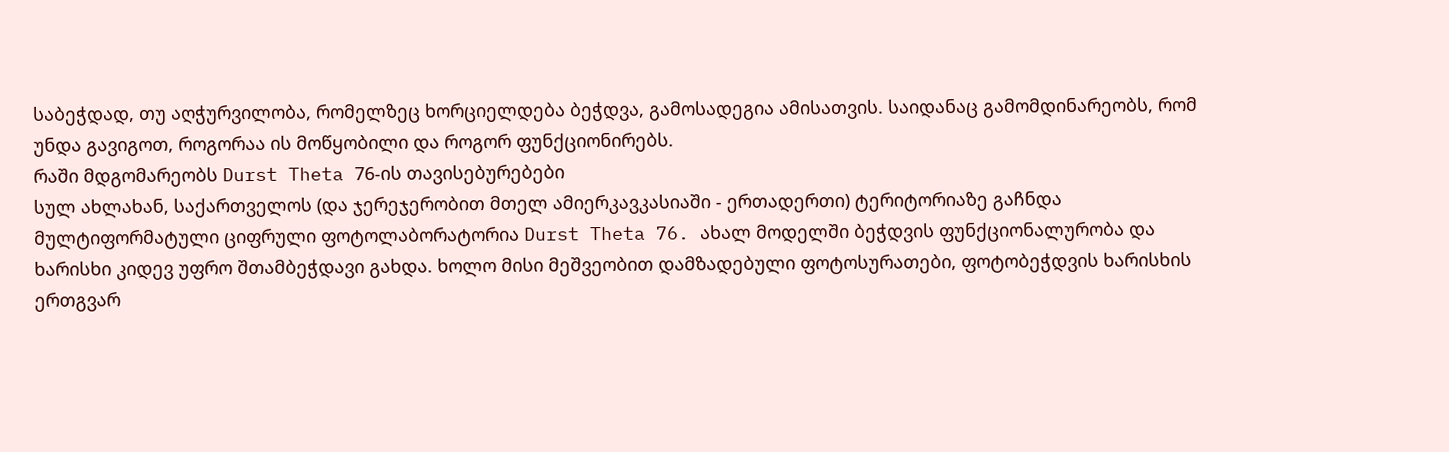საბეჭდად, თუ აღჭურვილობა, რომელზეც ხორციელდება ბეჭდვა, გამოსადეგია ამისათვის. საიდანაც გამომდინარეობს, რომ უნდა გავიგოთ, როგორაა ის მოწყობილი და როგორ ფუნქციონირებს.
რაში მდგომარეობს Durst Theta 76-ის თავისებურებები
სულ ახლახან, საქართველოს (და ჯერეჯერობით მთელ ამიერკავკასიაში - ერთადერთი) ტერიტორიაზე გაჩნდა მულტიფორმატული ციფრული ფოტოლაბორატორია Durst Theta 76. ახალ მოდელში ბეჭდვის ფუნქციონალურობა და ხარისხი კიდევ უფრო შთამბეჭდავი გახდა. ხოლო მისი მეშვეობით დამზადებული ფოტოსურათები, ფოტობეჭდვის ხარისხის ერთგვარ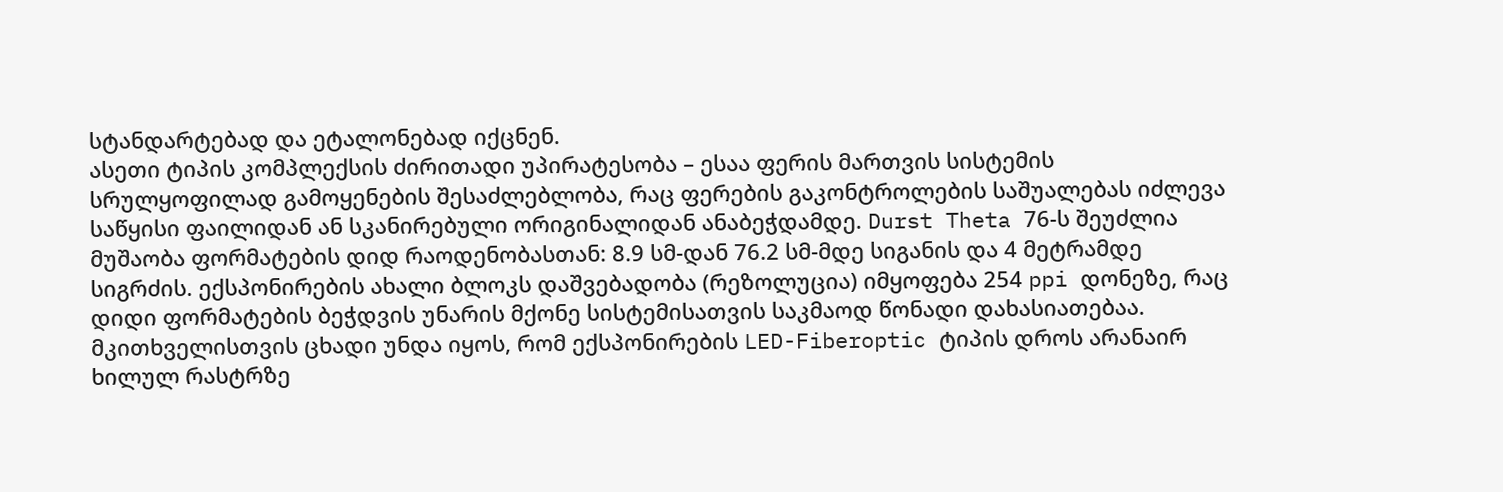სტანდარტებად და ეტალონებად იქცნენ.
ასეთი ტიპის კომპლექსის ძირითადი უპირატესობა – ესაა ფერის მართვის სისტემის სრულყოფილად გამოყენების შესაძლებლობა, რაც ფერების გაკონტროლების საშუალებას იძლევა საწყისი ფაილიდან ან სკანირებული ორიგინალიდან ანაბეჭდამდე. Durst Theta 76-ს შეუძლია მუშაობა ფორმატების დიდ რაოდენობასთან: 8.9 სმ-დან 76.2 სმ-მდე სიგანის და 4 მეტრამდე სიგრძის. ექსპონირების ახალი ბლოკს დაშვებადობა (რეზოლუცია) იმყოფება 254 ppi დონეზე, რაც დიდი ფორმატების ბეჭდვის უნარის მქონე სისტემისათვის საკმაოდ წონადი დახასიათებაა. მკითხველისთვის ცხადი უნდა იყოს, რომ ექსპონირების LED-Fiberoptic ტიპის დროს არანაირ ხილულ რასტრზე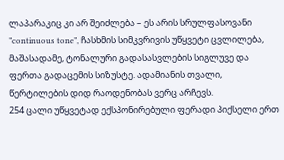ლაპარაკიც კი არ შეიძლება – ეს არის სრულფასოვანი ”continuous tone”, ჩასხმის სიმკვრივის უწყვეტი ცვლილება, მაშასადამე, ტონალური გადასასვლების სიგლუვე და ფერთა გადაცემის სიზუსტე. ადამიანის თვალი, წერტილების დიდ რაოდენობას ვერც არჩევს.
254 ცალი უწყვეტად ექსპონირებული ფერადი პიქსელი ერთ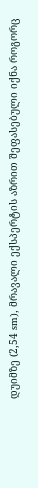დუიმზე (2,54 sm), მრავალი ექსპერტის აზრით შეფასებული იქნა როგორც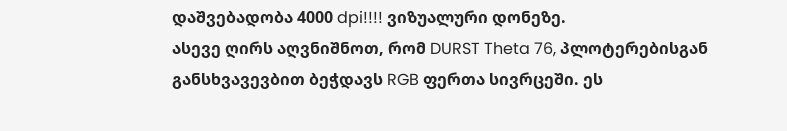დაშვებადობა 4000 dpi!!!! ვიზუალური დონეზე.
ასევე ღირს აღვნიშნოთ, რომ DURST Theta 76, პლოტერებისგან განსხვავევბით ბეჭდავს RGB ფერთა სივრცეში. ეს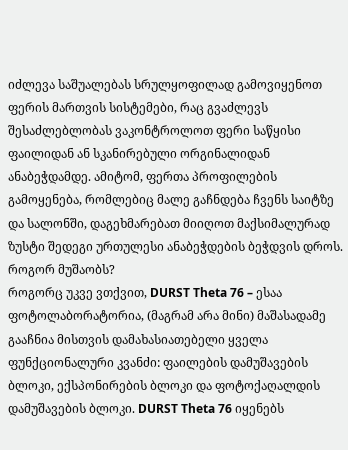იძლევა საშუალებას სრულყოფილად გამოვიყენოთ ფერის მართვის სისტემები, რაც გვაძლევს შესაძლებლობას ვაკონტროლოთ ფერი საწყისი ფაილიდან ან სკანირებული ორგინალიდან ანაბეჭდამდე. ამიტომ, ფერთა პროფილების გამოყენება, რომლებიც მალე გაჩნდება ჩვენს საიტზე და სალონში, დაგეხმარებათ მიიღოთ მაქსიმალურად ზუსტი შედეგი ურთულესი ანაბეჭდების ბეჭდვის დროს.
როგორ მუშაობს?
როგორც უკვე ვთქვით, DURST Theta 76 – ესაა ფოტოლაბორატორია, (მაგრამ არა მინი) მაშასადამე გააჩნია მისთვის დამახასიათებელი ყველა ფუნქციონალური კვანძი: ფაილების დამუშავების ბლოკი, ექსპონირების ბლოკი და ფოტოქაღალდის დამუშავების ბლოკი. DURST Theta 76 იყენებს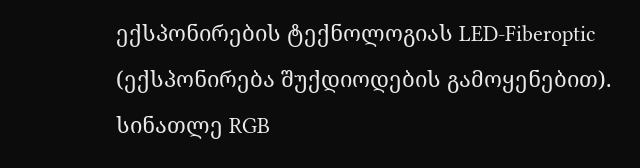ექსპონირების ტექნოლოგიას LED-Fiberoptic (ექსპონირება შუქდიოდების გამოყენებით). სინათლე RGB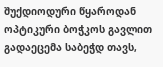შუქდიოდური წყაროდან ოპტიკური ბოჭკოს გავლით გადაეცემა საბეჭდ თავს,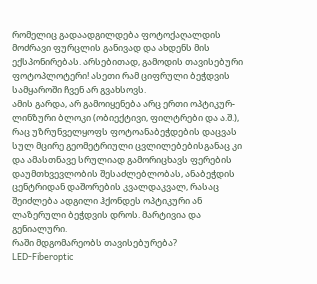რომელიც გადაადგილდება ფოტოქაღალდის მოძრავი ფურცლის განივად და ახდენს მის ექსპონირებას. არსებითად, გამოდის თავისებური ფოტოპლოტერი! ასეთი რამ ციფრული ბეჭდვის სამყაროში ჩვენ არ გვახსოვს.
ამის გარდა, არ გამოიყენება არც ერთი ოპტიკურ-ლინზური ბლოკი (ობიექტივი, ფილტრები და ა.შ.), რაც უზრუნველყოფს ფოტოანაბეჭდების დაცვას სულ მცირე გეომეტრიული ცვლილებებისგანაც კი და ამასთნავე სრულიად გამორიცხავს ფერების დაუმთხვევლობის შესაძლებლობას, ანაბეჭდის ცენტრიდან დაშორების კვალდაკვალ, რასაც შეიძლება ადგილი ჰქონდეს ოპტიკური ან ლაზერული ბეჭდვის დროს. მარტივია და გენიალური.
რაში მდგომარეობს თავისებურება?
LED-Fiberoptic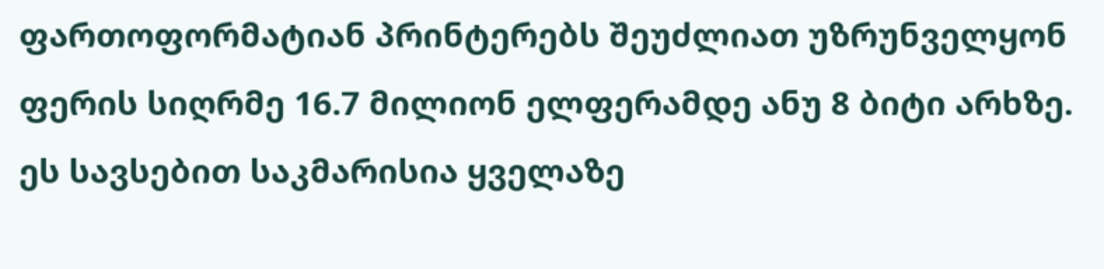ფართოფორმატიან პრინტერებს შეუძლიათ უზრუნველყონ ფერის სიღრმე 16.7 მილიონ ელფერამდე ანუ 8 ბიტი არხზე. ეს სავსებით საკმარისია ყველაზე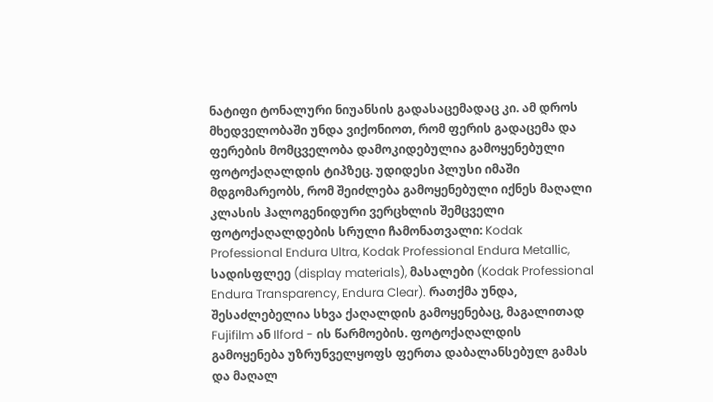ნატიფი ტონალური ნიუანსის გადასაცემადაც კი. ამ დროს მხედველობაში უნდა ვიქონიოთ, რომ ფერის გადაცემა და ფერების მომცველობა დამოკიდებულია გამოყენებული ფოტოქაღალდის ტიპზეც. უდიდესი პლუსი იმაში მდგომარეობს, რომ შეიძლება გამოყენებული იქნეს მაღალი კლასის ჰალოგენიდური ვერცხლის შემცველი ფოტოქაღალდების სრული ჩამონათვალი: Kodak Professional Endura Ultra, Kodak Professional Endura Metallic, სადისფლეე (display materials), მასალები (Kodak Professional Endura Transparency, Endura Clear). რათქმა უნდა, შესაძლებელია სხვა ქაღალდის გამოყენებაც, მაგალითად Fujifilm ან Ilford - ის წარმოების. ფოტოქაღალდის გამოყენება უზრუნველყოფს ფერთა დაბალანსებულ გამას და მაღალ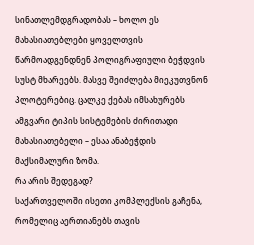სინათლემდგრადობას – ხოლო ეს მახასიათებლები ყოველთვის წარმოადგენდნენ პოლიგრაფიული ბეჭდვის სუსტ მხარეებს. მასვე შეიძლება მიეკუთვნონ პლოტერებიც. ცალკე ქებას იმსახურებს ამგვარი ტიპის სისტემების ძირითადი მახასიათებელი – ესაა ანაბეჭდის მაქსიმალური ზომა.
რა არის შედეგად?
საქართველოში ისეთი კომპლექსის გაჩენა, რომელიც აერთიანებს თავის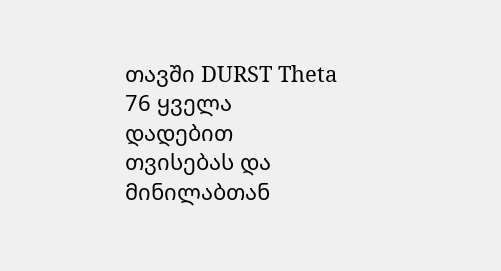თავში DURST Theta 76 ყველა დადებით თვისებას და მინილაბთან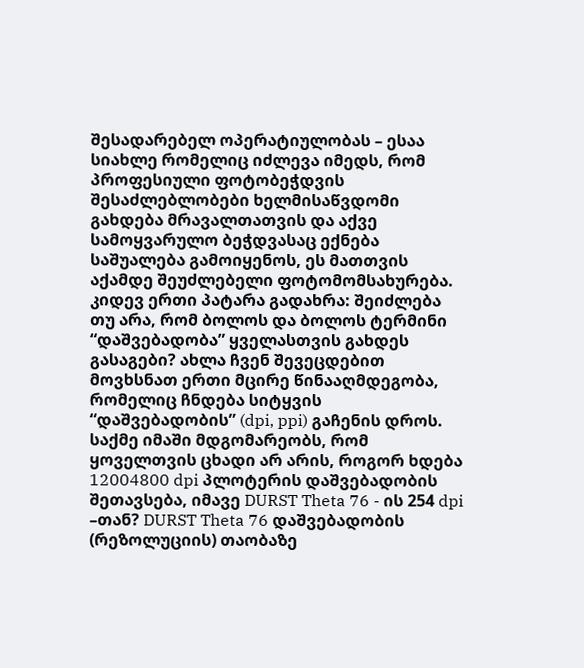შესადარებელ ოპერატიულობას – ესაა სიახლე რომელიც იძლევა იმედს, რომ პროფესიული ფოტობეჭდვის შესაძლებლობები ხელმისაწვდომი გახდება მრავალთათვის და აქვე სამოყვარულო ბეჭდვასაც ექნება საშუალება გამოიყენოს, ეს მათთვის აქამდე შეუძლებელი ფოტომომსახურება.
კიდევ ერთი პატარა გადახრა: შეიძლება თუ არა, რომ ბოლოს და ბოლოს ტერმინი “დაშვებადობა” ყველასთვის გახდეს გასაგები? ახლა ჩვენ შევეცდებით მოვხსნათ ერთი მცირე წინააღმდეგობა, რომელიც ჩნდება სიტყვის “დაშვებადობის” (dpi, ppi) გაჩენის დროს. საქმე იმაში მდგომარეობს, რომ ყოველთვის ცხადი არ არის, როგორ ხდება 12004800 dpi პლოტერის დაშვებადობის შეთავსება, იმავე DURST Theta 76 - ის 254 dpi –თან? DURST Theta 76 დაშვებადობის (რეზოლუციის) თაობაზე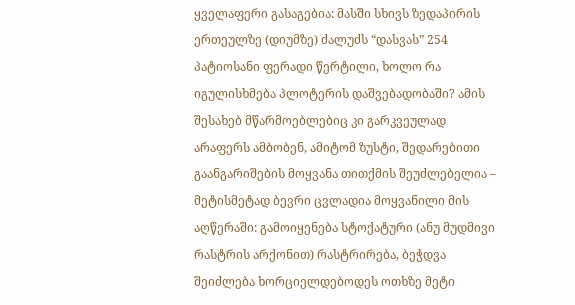ყველაფერი გასაგებია: მასში სხივს ზედაპირის ერთეულზე (დიუმზე) ძალუძს “დასვას” 254 პატიოსანი ფერადი წერტილი, ხოლო რა იგულისხმება პლოტერის დაშვებადობაში? ამის შესახებ მწარმოებლებიც კი გარკვეულად არაფერს ამბობენ, ამიტომ ზუსტი, შედარებითი გაანგარიშების მოყვანა თითქმის შეუძლებელია – მეტისმეტად ბევრი ცვლადია მოყვანილი მის აღწერაში: გამოიყენება სტოქატური (ანუ მუდმივი რასტრის არქონით) რასტრირება, ბეჭდვა შეიძლება ხორციელდებოდეს ოთხზე მეტი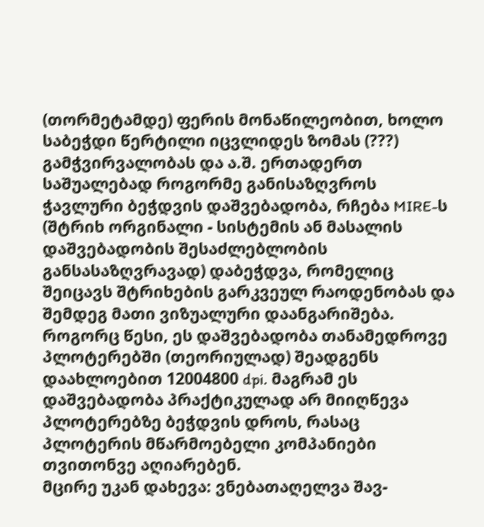(თორმეტამდე) ფერის მონაწილეობით, ხოლო საბეჭდი წერტილი იცვლიდეს ზომას (???) გამჭვირვალობას და ა.შ. ერთადერთ საშუალებად როგორმე განისაზღვროს ჭავლური ბეჭდვის დაშვებადობა, რჩება MIRE-ს (შტრიხ ორგინალი - სისტემის ან მასალის დაშვებადობის შესაძლებლობის განსასაზღვრავად) დაბეჭდვა, რომელიც შეიცავს შტრიხების გარკვეულ რაოდენობას და შემდეგ მათი ვიზუალური დაანგარიშება. როგორც წესი, ეს დაშვებადობა თანამედროვე პლოტერებში (თეორიულად) შეადგენს დაახლოებით 12004800 dpi. მაგრამ ეს დაშვებადობა პრაქტიკულად არ მიიღწევა პლოტერებზე ბეჭდვის დროს, რასაც პლოტერის მწარმოებელი კომპანიები თვითონვე აღიარებენ.
მცირე უკან დახევა: ვნებათაღელვა შავ-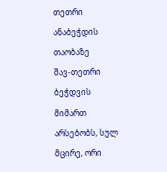თეთრი ანაბეჭდის თაობაზე
შავ-თეთრი ბეჭდვის მიმართ არსებობს, სულ მცირე, ორი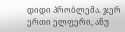დიდი პრობლემა. ჯერ ერთი ელფერი, ანუ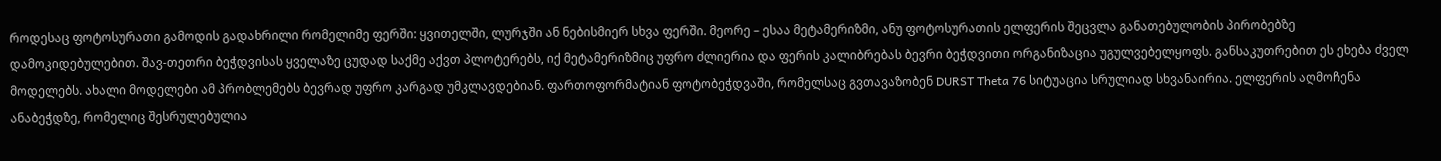როდესაც ფოტოსურათი გამოდის გადახრილი რომელიმე ფერში: ყვითელში, ლურჯში ან ნებისმიერ სხვა ფერში. მეორე – ესაა მეტამერიზმი, ანუ ფოტოსურათის ელფერის შეცვლა განათებულობის პირობებზე დამოკიდებულებით. შავ-თეთრი ბეჭდვისას ყველაზე ცუდად საქმე აქვთ პლოტერებს, იქ მეტამერიზმიც უფრო ძლიერია და ფერის კალიბრებას ბევრი ბეჭდვითი ორგანიზაცია უგულვებელყოფს. განსაკუთრებით ეს ეხება ძველ მოდელებს. ახალი მოდელები ამ პრობლემებს ბევრად უფრო კარგად უმკლავდებიან. ფართოფორმატიან ფოტობეჭდვაში, რომელსაც გვთავაზობენ DURST Theta 76 სიტუაცია სრულიად სხვანაირია. ელფერის აღმოჩენა ანაბეჭდზე, რომელიც შესრულებულია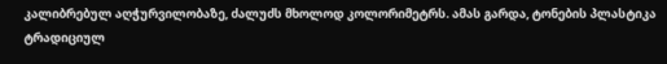კალიბრებულ აღჭურვილობაზე, ძალუძს მხოლოდ კოლორიმეტრს. ამას გარდა, ტონების პლასტიკა ტრადიციულ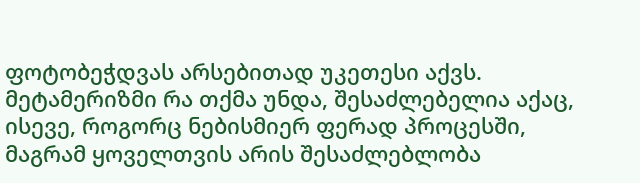ფოტობეჭდვას არსებითად უკეთესი აქვს. მეტამერიზმი რა თქმა უნდა, შესაძლებელია აქაც, ისევე, როგორც ნებისმიერ ფერად პროცესში, მაგრამ ყოველთვის არის შესაძლებლობა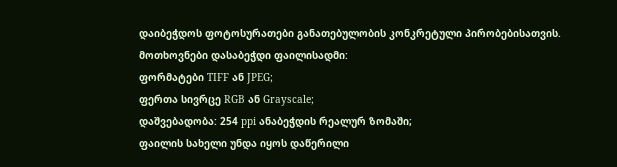დაიბეჭდოს ფოტოსურათები განათებულობის კონკრეტული პირობებისათვის.
მოთხოვნები დასაბეჭდი ფაილისადმი:
ფორმატები TIFF ან JPEG;
ფერთა სივრცე RGB ან Grayscale;
დაშვებადობა: 254 ppi ანაბეჭდის რეალურ ზომაში;
ფაილის სახელი უნდა იყოს დაწერილი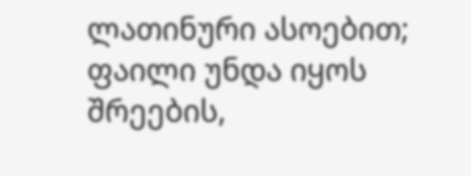ლათინური ასოებით;
ფაილი უნდა იყოს შრეების,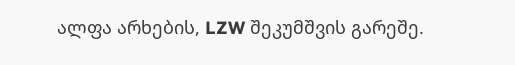ალფა არხების, LZW შეკუმშვის გარეშე.